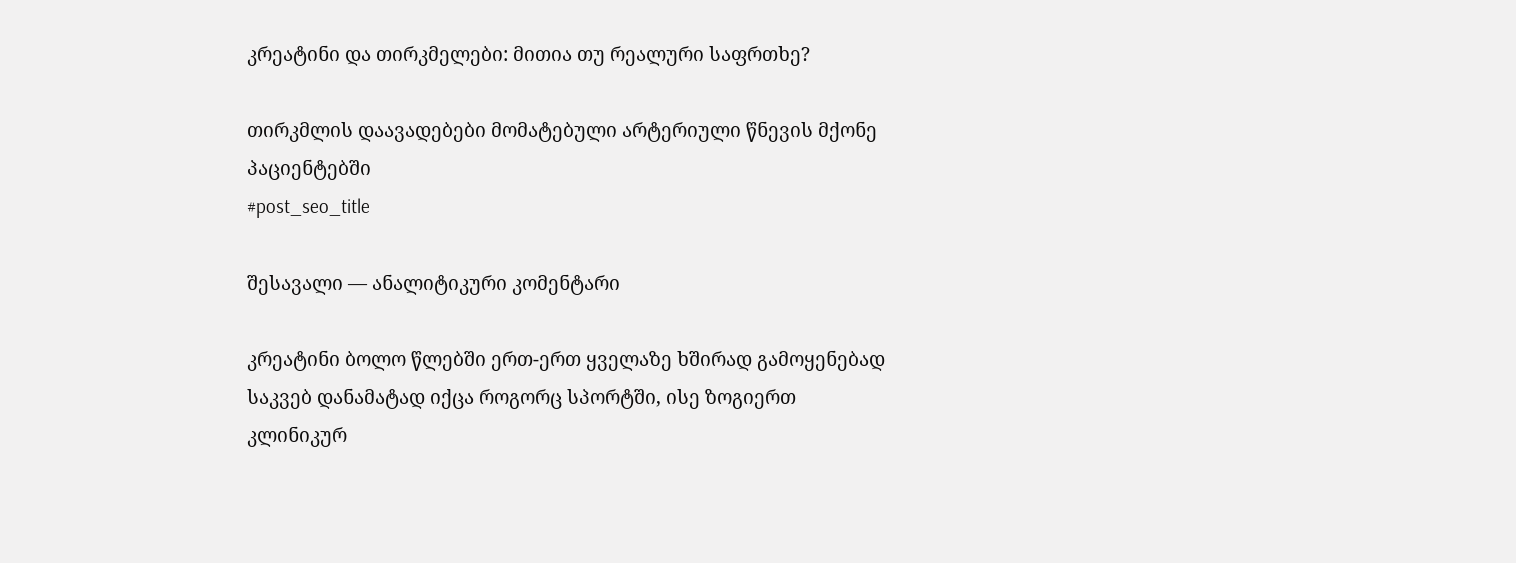კრეატინი და თირკმელები: მითია თუ რეალური საფრთხე?

თირკმლის დაავადებები მომატებული არტერიული წნევის მქონე პაციენტებში
#post_seo_title

შესავალი — ანალიტიკური კომენტარი

კრეატინი ბოლო წლებში ერთ-ერთ ყველაზე ხშირად გამოყენებად საკვებ დანამატად იქცა როგორც სპორტში, ისე ზოგიერთ კლინიკურ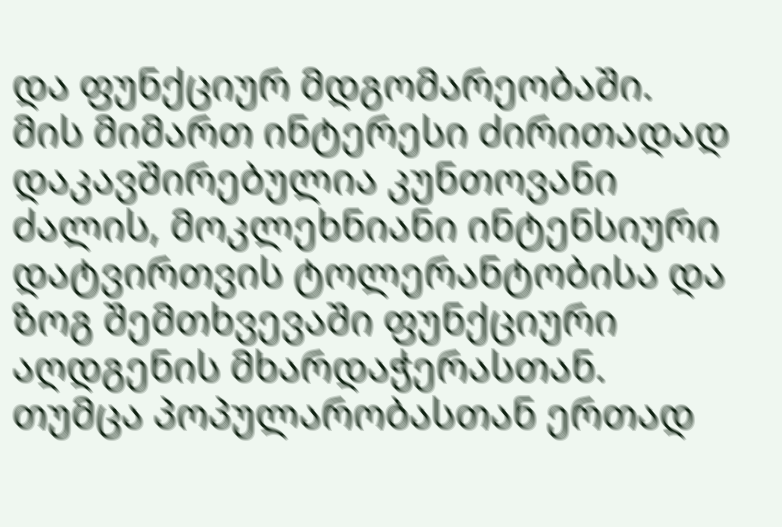და ფუნქციურ მდგომარეობაში. მის მიმართ ინტერესი ძირითადად დაკავშირებულია კუნთოვანი ძალის, მოკლეხნიანი ინტენსიური დატვირთვის ტოლერანტობისა და ზოგ შემთხვევაში ფუნქციური აღდგენის მხარდაჭერასთან. თუმცა პოპულარობასთან ერთად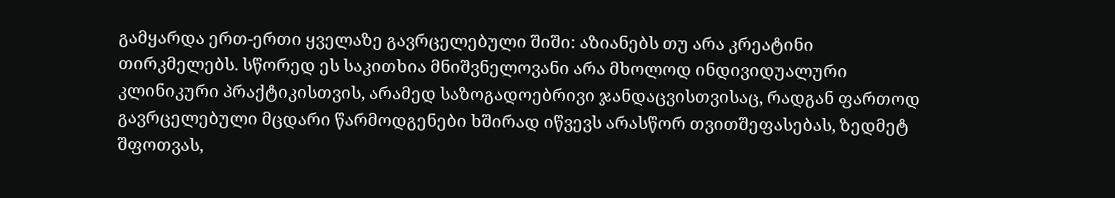გამყარდა ერთ-ერთი ყველაზე გავრცელებული შიში: აზიანებს თუ არა კრეატინი თირკმელებს. სწორედ ეს საკითხია მნიშვნელოვანი არა მხოლოდ ინდივიდუალური კლინიკური პრაქტიკისთვის, არამედ საზოგადოებრივი ჯანდაცვისთვისაც, რადგან ფართოდ გავრცელებული მცდარი წარმოდგენები ხშირად იწვევს არასწორ თვითშეფასებას, ზედმეტ შფოთვას,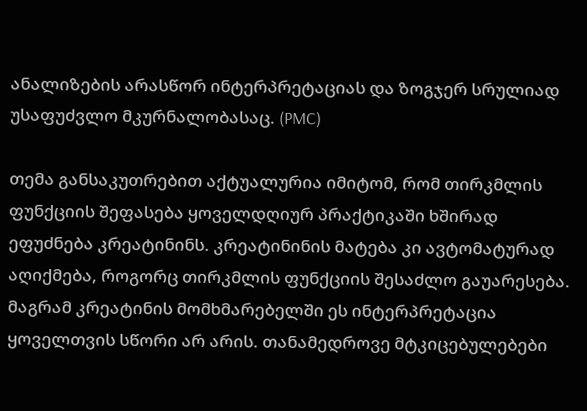ანალიზების არასწორ ინტერპრეტაციას და ზოგჯერ სრულიად უსაფუძვლო მკურნალობასაც. (PMC)

თემა განსაკუთრებით აქტუალურია იმიტომ, რომ თირკმლის ფუნქციის შეფასება ყოველდღიურ პრაქტიკაში ხშირად ეფუძნება კრეატინინს. კრეატინინის მატება კი ავტომატურად აღიქმება, როგორც თირკმლის ფუნქციის შესაძლო გაუარესება. მაგრამ კრეატინის მომხმარებელში ეს ინტერპრეტაცია ყოველთვის სწორი არ არის. თანამედროვე მტკიცებულებები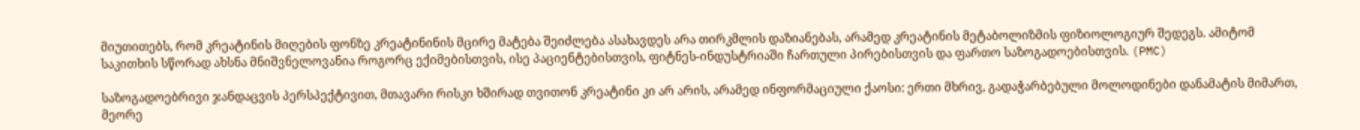მიუთითებს, რომ კრეატინის მიღების ფონზე კრეატინინის მცირე მატება შეიძლება ასახავდეს არა თირკმლის დაზიანებას, არამედ კრეატინის მეტაბოლიზმის ფიზიოლოგიურ შედეგს. ამიტომ საკითხის სწორად ახსნა მნიშვნელოვანია როგორც ექიმებისთვის, ისე პაციენტებისთვის, ფიტნეს-ინდუსტრიაში ჩართული პირებისთვის და ფართო საზოგადოებისთვის. (PMC)

საზოგადოებრივი ჯანდაცვის პერსპექტივით, მთავარი რისკი ხშირად თვითონ კრეატინი კი არ არის, არამედ ინფორმაციული ქაოსი: ერთი მხრივ, გადაჭარბებული მოლოდინები დანამატის მიმართ, მეორე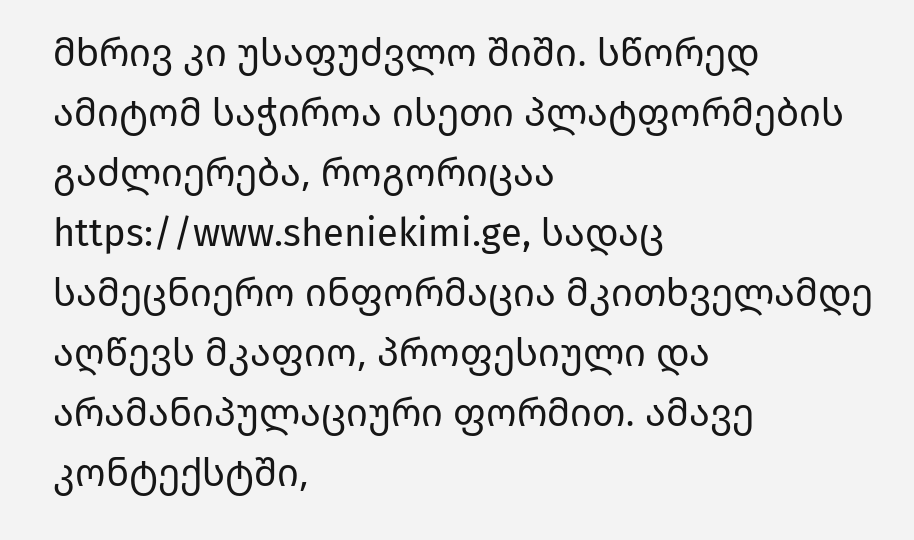მხრივ კი უსაფუძვლო შიში. სწორედ ამიტომ საჭიროა ისეთი პლატფორმების გაძლიერება, როგორიცაა https://www.sheniekimi.ge, სადაც სამეცნიერო ინფორმაცია მკითხველამდე აღწევს მკაფიო, პროფესიული და არამანიპულაციური ფორმით. ამავე კონტექსტში,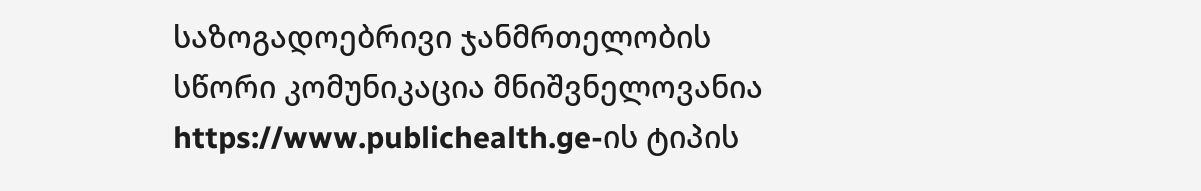საზოგადოებრივი ჯანმრთელობის სწორი კომუნიკაცია მნიშვნელოვანია https://www.publichealth.ge-ის ტიპის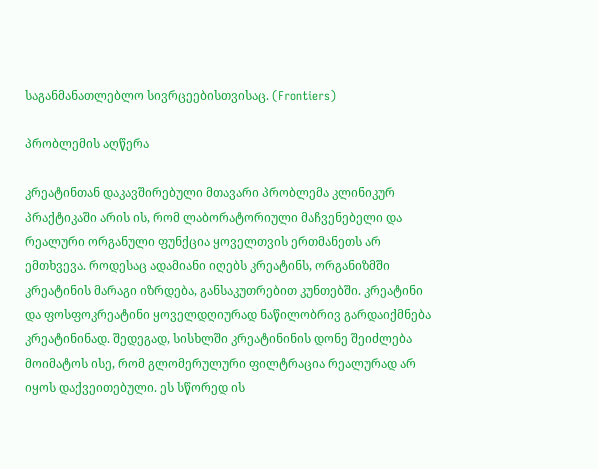საგანმანათლებლო სივრცეებისთვისაც. (Frontiers)

პრობლემის აღწერა

კრეატინთან დაკავშირებული მთავარი პრობლემა კლინიკურ პრაქტიკაში არის ის, რომ ლაბორატორიული მაჩვენებელი და რეალური ორგანული ფუნქცია ყოველთვის ერთმანეთს არ ემთხვევა. როდესაც ადამიანი იღებს კრეატინს, ორგანიზმში კრეატინის მარაგი იზრდება, განსაკუთრებით კუნთებში. კრეატინი და ფოსფოკრეატინი ყოველდღიურად ნაწილობრივ გარდაიქმნება კრეატინინად. შედეგად, სისხლში კრეატინინის დონე შეიძლება მოიმატოს ისე, რომ გლომერულური ფილტრაცია რეალურად არ იყოს დაქვეითებული. ეს სწორედ ის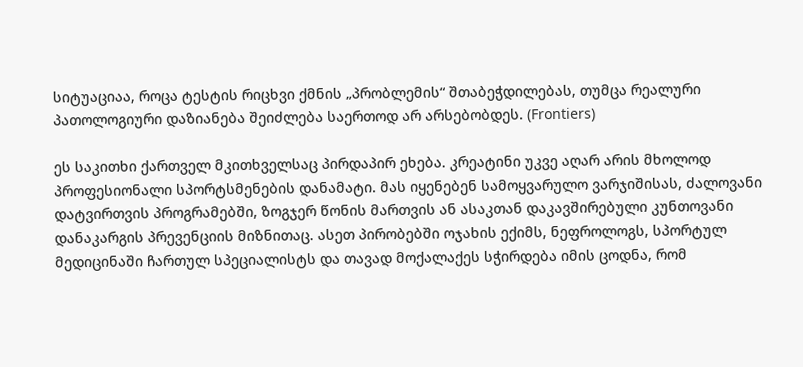სიტუაციაა, როცა ტესტის რიცხვი ქმნის „პრობლემის“ შთაბეჭდილებას, თუმცა რეალური პათოლოგიური დაზიანება შეიძლება საერთოდ არ არსებობდეს. (Frontiers)

ეს საკითხი ქართველ მკითხველსაც პირდაპირ ეხება. კრეატინი უკვე აღარ არის მხოლოდ პროფესიონალი სპორტსმენების დანამატი. მას იყენებენ სამოყვარულო ვარჯიშისას, ძალოვანი დატვირთვის პროგრამებში, ზოგჯერ წონის მართვის ან ასაკთან დაკავშირებული კუნთოვანი დანაკარგის პრევენციის მიზნითაც. ასეთ პირობებში ოჯახის ექიმს, ნეფროლოგს, სპორტულ მედიცინაში ჩართულ სპეციალისტს და თავად მოქალაქეს სჭირდება იმის ცოდნა, რომ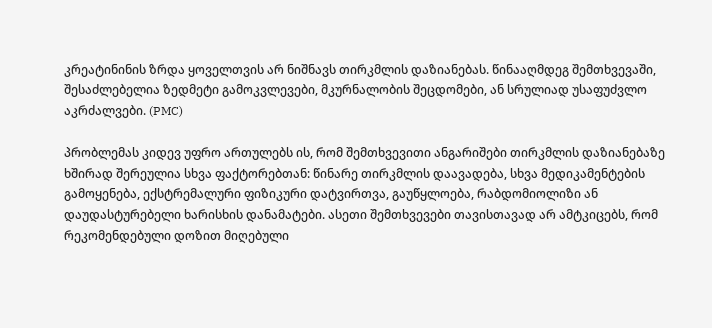კრეატინინის ზრდა ყოველთვის არ ნიშნავს თირკმლის დაზიანებას. წინააღმდეგ შემთხვევაში, შესაძლებელია ზედმეტი გამოკვლევები, მკურნალობის შეცდომები, ან სრულიად უსაფუძვლო აკრძალვები. (PMC)

პრობლემას კიდევ უფრო ართულებს ის, რომ შემთხვევითი ანგარიშები თირკმლის დაზიანებაზე ხშირად შერეულია სხვა ფაქტორებთან: წინარე თირკმლის დაავადება, სხვა მედიკამენტების გამოყენება, ექსტრემალური ფიზიკური დატვირთვა, გაუწყლოება, რაბდომიოლიზი ან დაუდასტურებელი ხარისხის დანამატები. ასეთი შემთხვევები თავისთავად არ ამტკიცებს, რომ რეკომენდებული დოზით მიღებული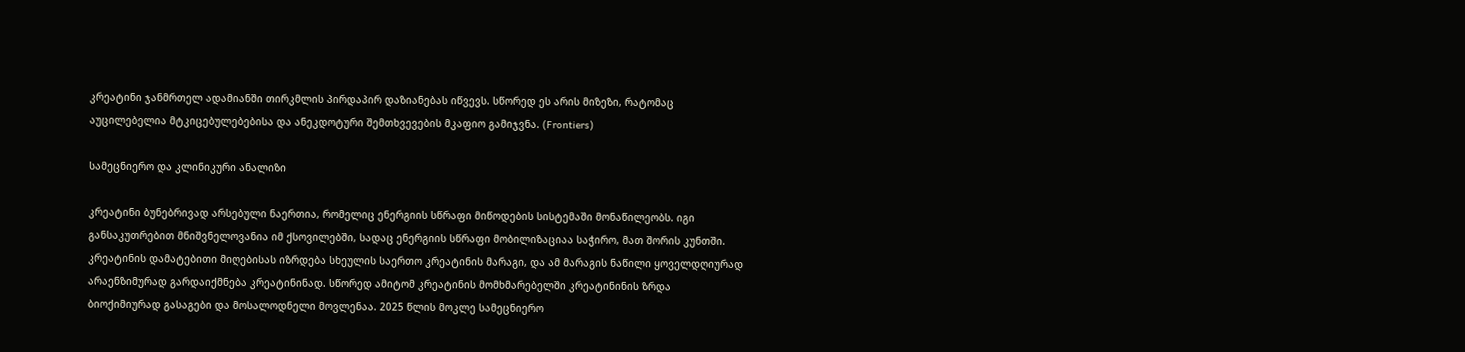კრეატინი ჯანმრთელ ადამიანში თირკმლის პირდაპირ დაზიანებას იწვევს. სწორედ ეს არის მიზეზი, რატომაც აუცილებელია მტკიცებულებებისა და ანეკდოტური შემთხვევების მკაფიო გამიჯვნა. (Frontiers)

სამეცნიერო და კლინიკური ანალიზი

კრეატინი ბუნებრივად არსებული ნაერთია, რომელიც ენერგიის სწრაფი მიწოდების სისტემაში მონაწილეობს. იგი განსაკუთრებით მნიშვნელოვანია იმ ქსოვილებში, სადაც ენერგიის სწრაფი მობილიზაციაა საჭირო, მათ შორის კუნთში. კრეატინის დამატებითი მიღებისას იზრდება სხეულის საერთო კრეატინის მარაგი, და ამ მარაგის ნაწილი ყოველდღიურად არაენზიმურად გარდაიქმნება კრეატინინად. სწორედ ამიტომ კრეატინის მომხმარებელში კრეატინინის ზრდა ბიოქიმიურად გასაგები და მოსალოდნელი მოვლენაა. 2025 წლის მოკლე სამეცნიერო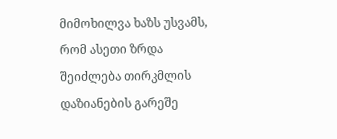მიმოხილვა ხაზს უსვამს, რომ ასეთი ზრდა შეიძლება თირკმლის დაზიანების გარეშე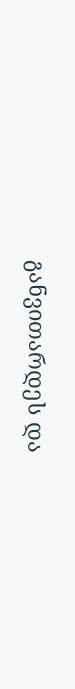განვითარდეს და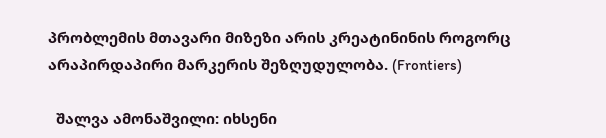პრობლემის მთავარი მიზეზი არის კრეატინინის როგორც არაპირდაპირი მარკერის შეზღუდულობა. (Frontiers)

  შალვა ამონაშვილი: იხსენი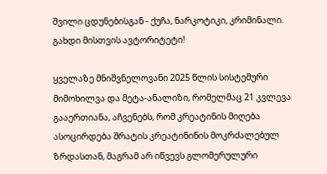შვილი ცდუნებისგან - ქუჩა, ნარკოტიკი, კრიმინალი. გახდი მისთვის ავტორიტეტი!

ყველაზე მნიშვნელოვანი 2025 წლის სისტემური მიმოხილვა და მეტა-ანალიზი, რომელმაც 21 კვლევა გააერთიანა, აჩვენებს, რომ კრეატინის მიღება ასოცირდება შრატის კრეატინინის მოკრძალებულ ზრდასთან, მაგრამ არ იწვევს გლომერულური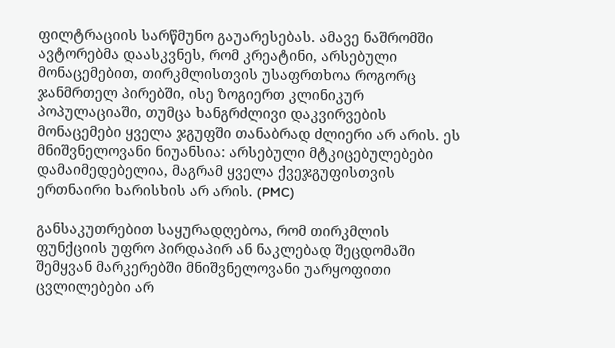ფილტრაციის სარწმუნო გაუარესებას. ამავე ნაშრომში ავტორებმა დაასკვნეს, რომ კრეატინი, არსებული მონაცემებით, თირკმლისთვის უსაფრთხოა როგორც ჯანმრთელ პირებში, ისე ზოგიერთ კლინიკურ პოპულაციაში, თუმცა ხანგრძლივი დაკვირვების მონაცემები ყველა ჯგუფში თანაბრად ძლიერი არ არის. ეს მნიშვნელოვანი ნიუანსია: არსებული მტკიცებულებები დამაიმედებელია, მაგრამ ყველა ქვეჯგუფისთვის ერთნაირი ხარისხის არ არის. (PMC)

განსაკუთრებით საყურადღებოა, რომ თირკმლის ფუნქციის უფრო პირდაპირ ან ნაკლებად შეცდომაში შემყვან მარკერებში მნიშვნელოვანი უარყოფითი ცვლილებები არ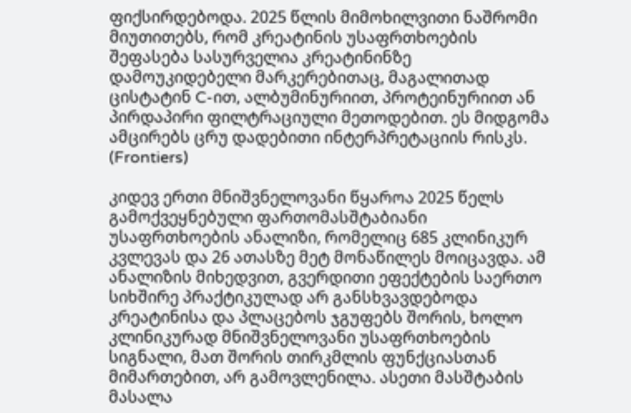ფიქსირდებოდა. 2025 წლის მიმოხილვითი ნაშრომი მიუთითებს, რომ კრეატინის უსაფრთხოების შეფასება სასურველია კრეატინინზე დამოუკიდებელი მარკერებითაც, მაგალითად ცისტატინ C-ით, ალბუმინურიით, პროტეინურიით ან პირდაპირი ფილტრაციული მეთოდებით. ეს მიდგომა ამცირებს ცრუ დადებითი ინტერპრეტაციის რისკს. (Frontiers)

კიდევ ერთი მნიშვნელოვანი წყაროა 2025 წელს გამოქვეყნებული ფართომასშტაბიანი უსაფრთხოების ანალიზი, რომელიც 685 კლინიკურ კვლევას და 26 ათასზე მეტ მონაწილეს მოიცავდა. ამ ანალიზის მიხედვით, გვერდითი ეფექტების საერთო სიხშირე პრაქტიკულად არ განსხვავდებოდა კრეატინისა და პლაცებოს ჯგუფებს შორის, ხოლო კლინიკურად მნიშვნელოვანი უსაფრთხოების სიგნალი, მათ შორის თირკმლის ფუნქციასთან მიმართებით, არ გამოვლენილა. ასეთი მასშტაბის მასალა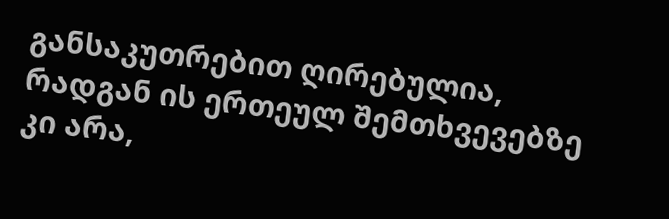განსაკუთრებით ღირებულია, რადგან ის ერთეულ შემთხვევებზე კი არა,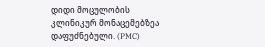დიდი მოცულობის კლინიკურ მონაცემებზეა დაფუძნებული. (PMC)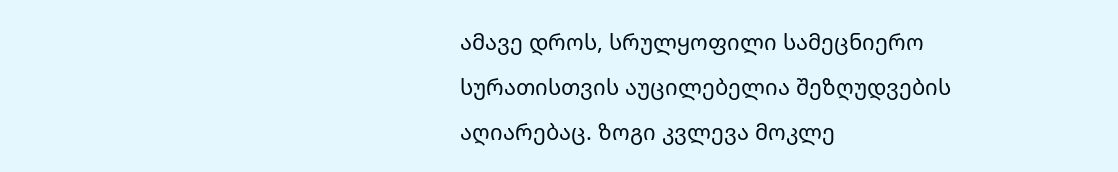ამავე დროს, სრულყოფილი სამეცნიერო სურათისთვის აუცილებელია შეზღუდვების აღიარებაც. ზოგი კვლევა მოკლე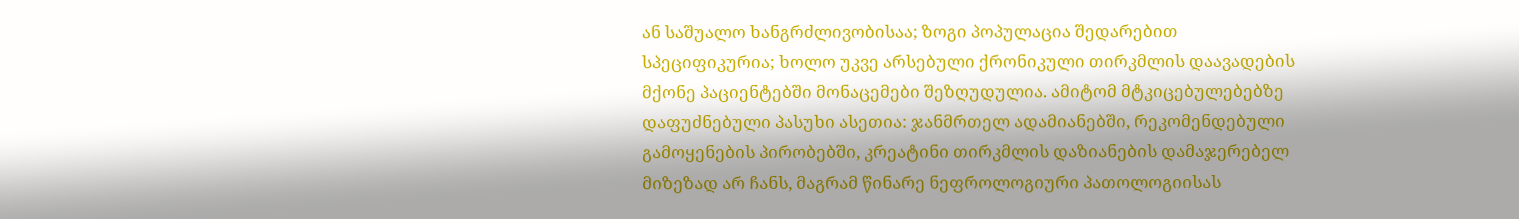ან საშუალო ხანგრძლივობისაა; ზოგი პოპულაცია შედარებით სპეციფიკურია; ხოლო უკვე არსებული ქრონიკული თირკმლის დაავადების მქონე პაციენტებში მონაცემები შეზღუდულია. ამიტომ მტკიცებულებებზე დაფუძნებული პასუხი ასეთია: ჯანმრთელ ადამიანებში, რეკომენდებული გამოყენების პირობებში, კრეატინი თირკმლის დაზიანების დამაჯერებელ მიზეზად არ ჩანს, მაგრამ წინარე ნეფროლოგიური პათოლოგიისას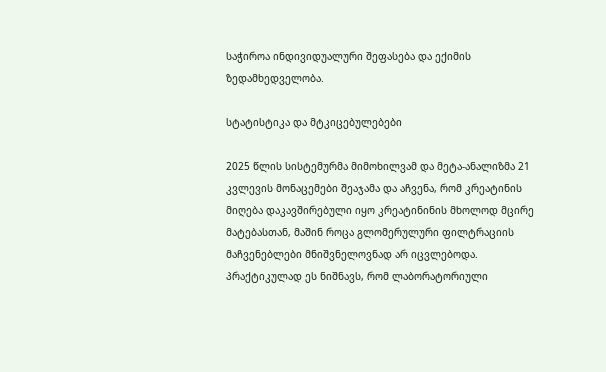საჭიროა ინდივიდუალური შეფასება და ექიმის ზედამხედველობა.

სტატისტიკა და მტკიცებულებები

2025 წლის სისტემურმა მიმოხილვამ და მეტა-ანალიზმა 21 კვლევის მონაცემები შეაჯამა და აჩვენა, რომ კრეატინის მიღება დაკავშირებული იყო კრეატინინის მხოლოდ მცირე მატებასთან, მაშინ როცა გლომერულური ფილტრაციის მაჩვენებლები მნიშვნელოვნად არ იცვლებოდა. პრაქტიკულად ეს ნიშნავს, რომ ლაბორატორიული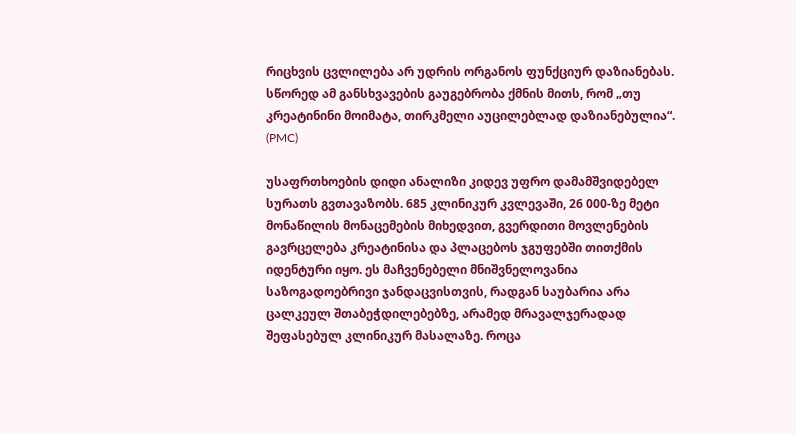რიცხვის ცვლილება არ უდრის ორგანოს ფუნქციურ დაზიანებას. სწორედ ამ განსხვავების გაუგებრობა ქმნის მითს, რომ „თუ კრეატინინი მოიმატა, თირკმელი აუცილებლად დაზიანებულია“. (PMC)

უსაფრთხოების დიდი ანალიზი კიდევ უფრო დამამშვიდებელ სურათს გვთავაზობს. 685 კლინიკურ კვლევაში, 26 000-ზე მეტი მონაწილის მონაცემების მიხედვით, გვერდითი მოვლენების გავრცელება კრეატინისა და პლაცებოს ჯგუფებში თითქმის იდენტური იყო. ეს მაჩვენებელი მნიშვნელოვანია საზოგადოებრივი ჯანდაცვისთვის, რადგან საუბარია არა ცალკეულ შთაბეჭდილებებზე, არამედ მრავალჯერადად შეფასებულ კლინიკურ მასალაზე. როცა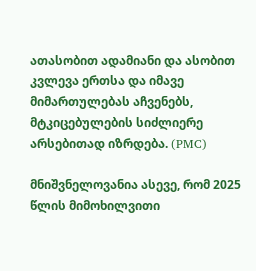ათასობით ადამიანი და ასობით კვლევა ერთსა და იმავე მიმართულებას აჩვენებს, მტკიცებულების სიძლიერე არსებითად იზრდება. (PMC)

მნიშვნელოვანია ასევე, რომ 2025 წლის მიმოხილვითი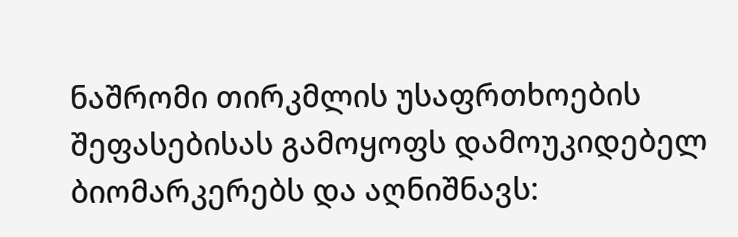ნაშრომი თირკმლის უსაფრთხოების შეფასებისას გამოყოფს დამოუკიდებელ ბიომარკერებს და აღნიშნავს: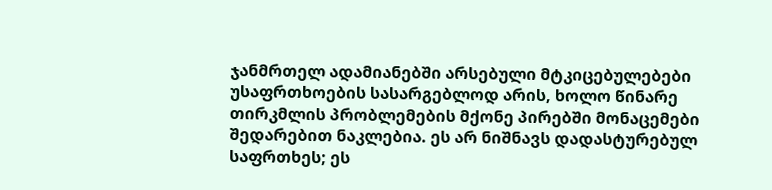ჯანმრთელ ადამიანებში არსებული მტკიცებულებები უსაფრთხოების სასარგებლოდ არის, ხოლო წინარე თირკმლის პრობლემების მქონე პირებში მონაცემები შედარებით ნაკლებია. ეს არ ნიშნავს დადასტურებულ საფრთხეს; ეს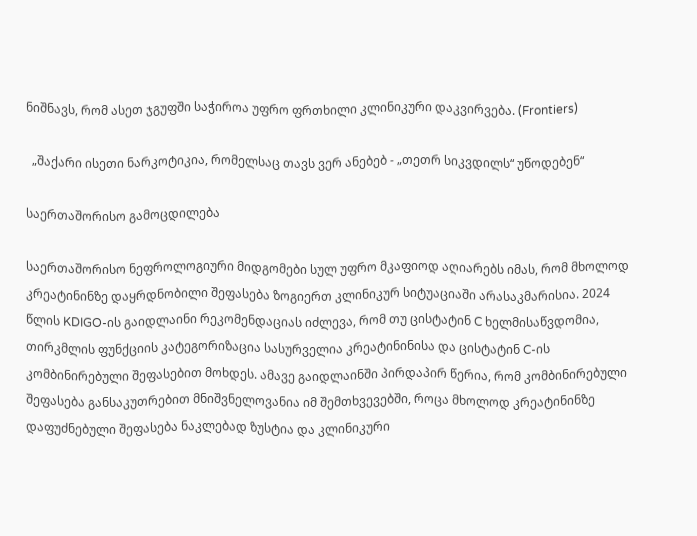ნიშნავს, რომ ასეთ ჯგუფში საჭიროა უფრო ფრთხილი კლინიკური დაკვირვება. (Frontiers)

  „შაქარი ისეთი ნარკოტიკია, რომელსაც თავს ვერ ანებებ - „თეთრ სიკვდილს“ უწოდებენ“

საერთაშორისო გამოცდილება

საერთაშორისო ნეფროლოგიური მიდგომები სულ უფრო მკაფიოდ აღიარებს იმას, რომ მხოლოდ კრეატინინზე დაყრდნობილი შეფასება ზოგიერთ კლინიკურ სიტუაციაში არასაკმარისია. 2024 წლის KDIGO-ის გაიდლაინი რეკომენდაციას იძლევა, რომ თუ ცისტატინ C ხელმისაწვდომია, თირკმლის ფუნქციის კატეგორიზაცია სასურველია კრეატინინისა და ცისტატინ C-ის კომბინირებული შეფასებით მოხდეს. ამავე გაიდლაინში პირდაპირ წერია, რომ კომბინირებული შეფასება განსაკუთრებით მნიშვნელოვანია იმ შემთხვევებში, როცა მხოლოდ კრეატინინზე დაფუძნებული შეფასება ნაკლებად ზუსტია და კლინიკური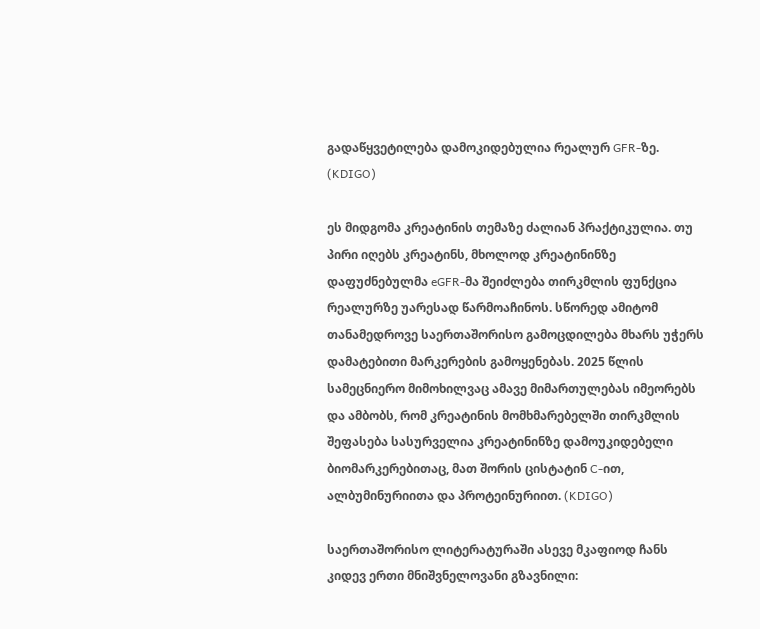გადაწყვეტილება დამოკიდებულია რეალურ GFR-ზე. (KDIGO)

ეს მიდგომა კრეატინის თემაზე ძალიან პრაქტიკულია. თუ პირი იღებს კრეატინს, მხოლოდ კრეატინინზე დაფუძნებულმა eGFR-მა შეიძლება თირკმლის ფუნქცია რეალურზე უარესად წარმოაჩინოს. სწორედ ამიტომ თანამედროვე საერთაშორისო გამოცდილება მხარს უჭერს დამატებითი მარკერების გამოყენებას. 2025 წლის სამეცნიერო მიმოხილვაც ამავე მიმართულებას იმეორებს და ამბობს, რომ კრეატინის მომხმარებელში თირკმლის შეფასება სასურველია კრეატინინზე დამოუკიდებელი ბიომარკერებითაც, მათ შორის ცისტატინ C-ით, ალბუმინურიითა და პროტეინურიით. (KDIGO)

საერთაშორისო ლიტერატურაში ასევე მკაფიოდ ჩანს კიდევ ერთი მნიშვნელოვანი გზავნილი: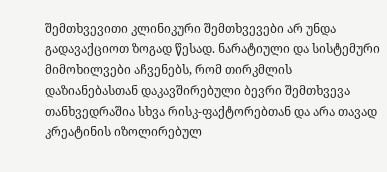შემთხვევითი კლინიკური შემთხვევები არ უნდა გადავაქციოთ ზოგად წესად. ნარატიული და სისტემური მიმოხილვები აჩვენებს, რომ თირკმლის დაზიანებასთან დაკავშირებული ბევრი შემთხვევა თანხვედრაშია სხვა რისკ-ფაქტორებთან და არა თავად კრეატინის იზოლირებულ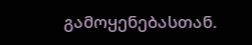გამოყენებასთან.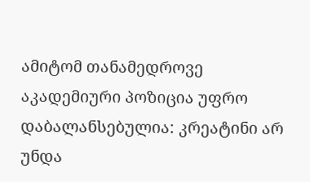ამიტომ თანამედროვე აკადემიური პოზიცია უფრო დაბალანსებულია: კრეატინი არ უნდა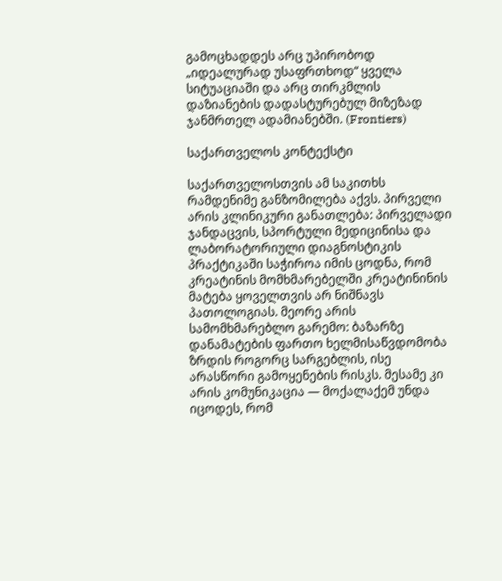გამოცხადდეს არც უპირობოდ „იდეალურად უსაფრთხოდ“ ყველა სიტუაციაში და არც თირკმლის დაზიანების დადასტურებულ მიზეზად ჯანმრთელ ადამიანებში. (Frontiers)

საქართველოს კონტექსტი

საქართველოსთვის ამ საკითხს რამდენიმე განზომილება აქვს. პირველი არის კლინიკური განათლება: პირველადი ჯანდაცვის, სპორტული მედიცინისა და ლაბორატორიული დიაგნოსტიკის პრაქტიკაში საჭიროა იმის ცოდნა, რომ კრეატინის მომხმარებელში კრეატინინის მატება ყოველთვის არ ნიშნავს პათოლოგიას. მეორე არის სამომხმარებლო გარემო: ბაზარზე დანამატების ფართო ხელმისაწვდომობა ზრდის როგორც სარგებლის, ისე არასწორი გამოყენების რისკს. მესამე კი არის კომუნიკაცია — მოქალაქემ უნდა იცოდეს, რომ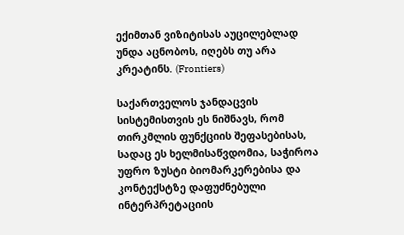ექიმთან ვიზიტისას აუცილებლად უნდა აცნობოს, იღებს თუ არა კრეატინს. (Frontiers)

საქართველოს ჯანდაცვის სისტემისთვის ეს ნიშნავს, რომ თირკმლის ფუნქციის შეფასებისას, სადაც ეს ხელმისაწვდომია, საჭიროა უფრო ზუსტი ბიომარკერებისა და კონტექსტზე დაფუძნებული ინტერპრეტაციის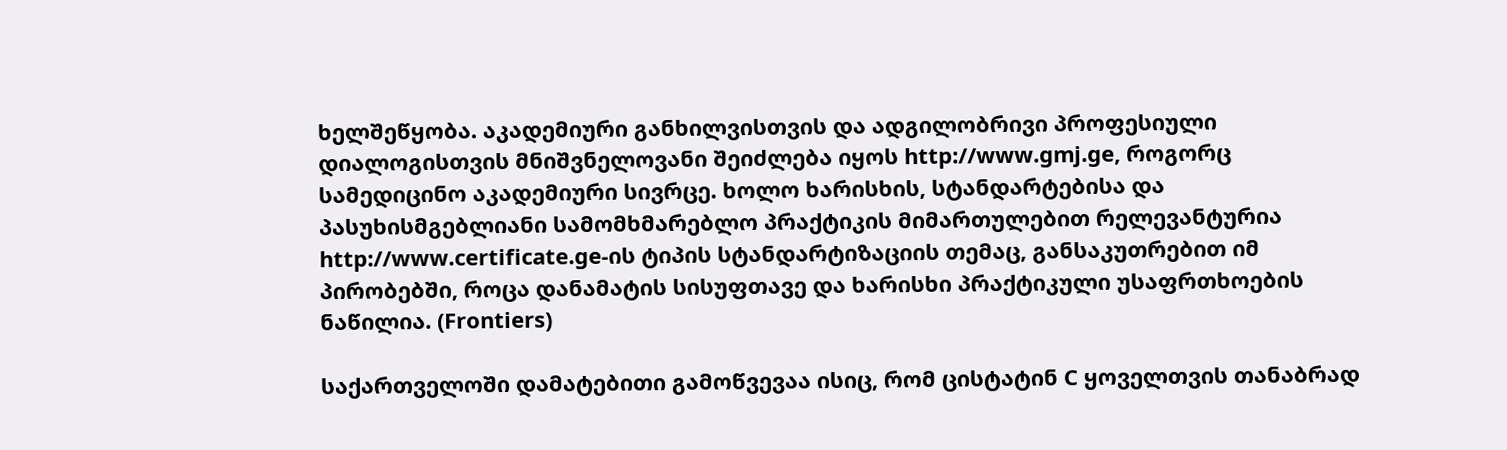ხელშეწყობა. აკადემიური განხილვისთვის და ადგილობრივი პროფესიული დიალოგისთვის მნიშვნელოვანი შეიძლება იყოს http://www.gmj.ge, როგორც სამედიცინო აკადემიური სივრცე. ხოლო ხარისხის, სტანდარტებისა და პასუხისმგებლიანი სამომხმარებლო პრაქტიკის მიმართულებით რელევანტურია http://www.certificate.ge-ის ტიპის სტანდარტიზაციის თემაც, განსაკუთრებით იმ პირობებში, როცა დანამატის სისუფთავე და ხარისხი პრაქტიკული უსაფრთხოების ნაწილია. (Frontiers)

საქართველოში დამატებითი გამოწვევაა ისიც, რომ ცისტატინ C ყოველთვის თანაბრად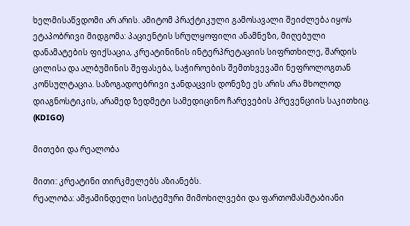ხელმისაწვდომი არ არის. ამიტომ პრაქტიკული გამოსავალი შეიძლება იყოს ეტაპობრივი მიდგომა: პაციენტის სრულყოფილი ანამნეზი, მიღებული დანამატების ფიქსაცია, კრეატინინის ინტერპრეტაციის სიფრთხილე, შარდის ცილისა და ალბუმინის შეფასება, საჭიროების შემთხვევაში ნეფროლოგთან კონსულტაცია. საზოგადოებრივი ჯანდაცვის დონეზე ეს არის არა მხოლოდ დიაგნოსტიკის, არამედ ზედმეტი სამედიცინო ჩარევების პრევენციის საკითხიც. (KDIGO)

მითები და რეალობა

მითი: კრეატინი თირკმელებს აზიანებს.
რეალობა: ამჟამინდელი სისტემური მიმოხილვები და ფართომასშტაბიანი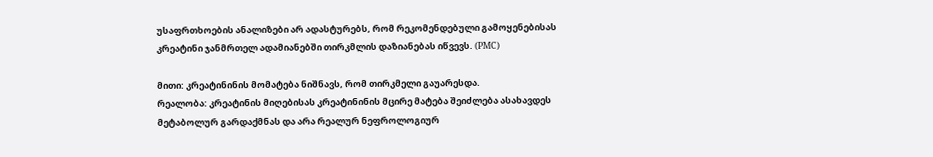უსაფრთხოების ანალიზები არ ადასტურებს, რომ რეკომენდებული გამოყენებისას კრეატინი ჯანმრთელ ადამიანებში თირკმლის დაზიანებას იწვევს. (PMC)

მითი: კრეატინინის მომატება ნიშნავს, რომ თირკმელი გაუარესდა.
რეალობა: კრეატინის მიღებისას კრეატინინის მცირე მატება შეიძლება ასახავდეს მეტაბოლურ გარდაქმნას და არა რეალურ ნეფროლოგიურ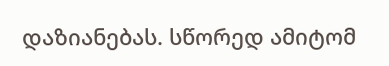დაზიანებას. სწორედ ამიტომ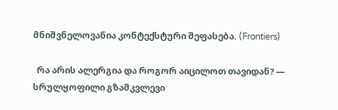მნიშვნელოვანია კონტექსტური შეფასება. (Frontiers)

  რა არის ალერგია და როგორ აიცილოთ თავიდან? — სრულყოფილი გზამკვლევი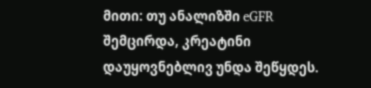მითი: თუ ანალიზში eGFR შემცირდა, კრეატინი დაუყოვნებლივ უნდა შეწყდეს.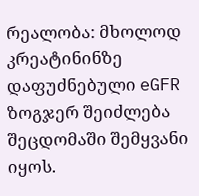რეალობა: მხოლოდ კრეატინინზე დაფუძნებული eGFR ზოგჯერ შეიძლება შეცდომაში შემყვანი იყოს.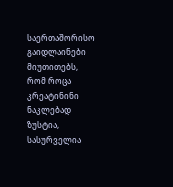საერთაშორისო გაიდლაინები მიუთითებს, რომ როცა კრეატინინი ნაკლებად ზუსტია, სასურველია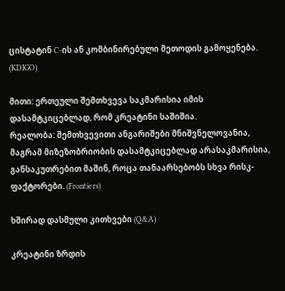ცისტატინ C-ის ან კომბინირებული მეთოდის გამოყენება. (KDIGO)

მითი: ერთეული შემთხვევა საკმარისია იმის დასამტკიცებლად, რომ კრეატინი საშიშია.
რეალობა: შემთხვევითი ანგარიშები მნიშვნელოვანია, მაგრამ მიზეზობრიობის დასამტკიცებლად არასაკმარისია, განსაკუთრებით მაშინ, როცა თანაარსებობს სხვა რისკ-ფაქტორები. (Frontiers)

ხშირად დასმული კითხვები (Q&A)

კრეატინი ზრდის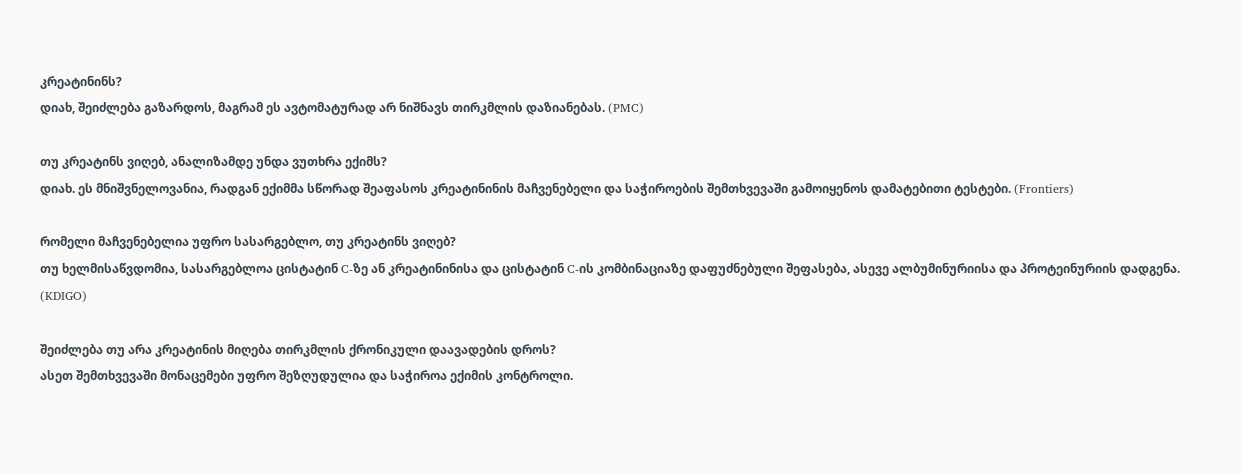კრეატინინს?
დიახ, შეიძლება გაზარდოს, მაგრამ ეს ავტომატურად არ ნიშნავს თირკმლის დაზიანებას. (PMC)

თუ კრეატინს ვიღებ, ანალიზამდე უნდა ვუთხრა ექიმს?
დიახ. ეს მნიშვნელოვანია, რადგან ექიმმა სწორად შეაფასოს კრეატინინის მაჩვენებელი და საჭიროების შემთხვევაში გამოიყენოს დამატებითი ტესტები. (Frontiers)

რომელი მაჩვენებელია უფრო სასარგებლო, თუ კრეატინს ვიღებ?
თუ ხელმისაწვდომია, სასარგებლოა ცისტატინ C-ზე ან კრეატინინისა და ცისტატინ C-ის კომბინაციაზე დაფუძნებული შეფასება, ასევე ალბუმინურიისა და პროტეინურიის დადგენა. (KDIGO)

შეიძლება თუ არა კრეატინის მიღება თირკმლის ქრონიკული დაავადების დროს?
ასეთ შემთხვევაში მონაცემები უფრო შეზღუდულია და საჭიროა ექიმის კონტროლი.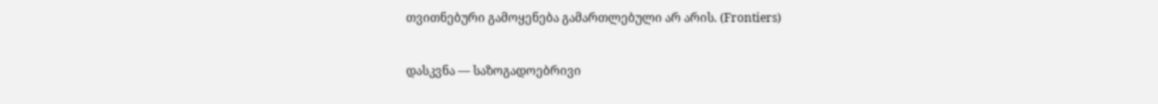თვითნებური გამოყენება გამართლებული არ არის. (Frontiers)

დასკვნა — საზოგადოებრივი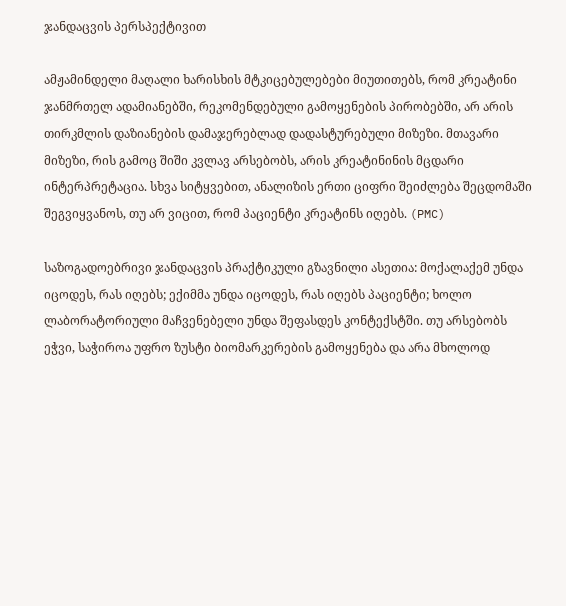ჯანდაცვის პერსპექტივით

ამჟამინდელი მაღალი ხარისხის მტკიცებულებები მიუთითებს, რომ კრეატინი ჯანმრთელ ადამიანებში, რეკომენდებული გამოყენების პირობებში, არ არის თირკმლის დაზიანების დამაჯერებლად დადასტურებული მიზეზი. მთავარი მიზეზი, რის გამოც შიში კვლავ არსებობს, არის კრეატინინის მცდარი ინტერპრეტაცია. სხვა სიტყვებით, ანალიზის ერთი ციფრი შეიძლება შეცდომაში შეგვიყვანოს, თუ არ ვიცით, რომ პაციენტი კრეატინს იღებს. (PMC)

საზოგადოებრივი ჯანდაცვის პრაქტიკული გზავნილი ასეთია: მოქალაქემ უნდა იცოდეს, რას იღებს; ექიმმა უნდა იცოდეს, რას იღებს პაციენტი; ხოლო ლაბორატორიული მაჩვენებელი უნდა შეფასდეს კონტექსტში. თუ არსებობს ეჭვი, საჭიროა უფრო ზუსტი ბიომარკერების გამოყენება და არა მხოლოდ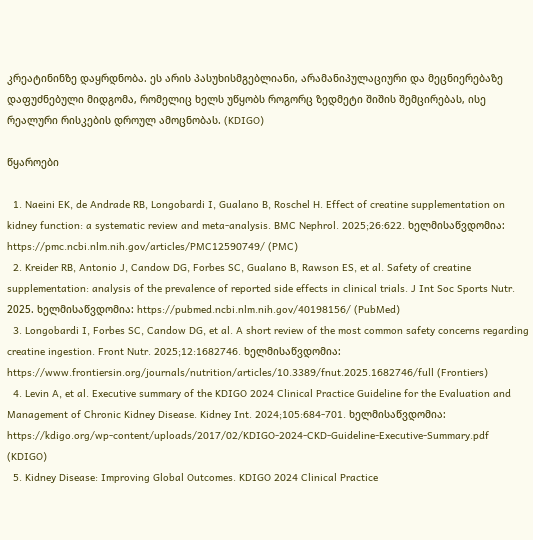კრეატინინზე დაყრდნობა. ეს არის პასუხისმგებლიანი, არამანიპულაციური და მეცნიერებაზე დაფუძნებული მიდგომა, რომელიც ხელს უწყობს როგორც ზედმეტი შიშის შემცირებას, ისე რეალური რისკების დროულ ამოცნობას. (KDIGO)

წყაროები

  1. Naeini EK, de Andrade RB, Longobardi I, Gualano B, Roschel H. Effect of creatine supplementation on kidney function: a systematic review and meta-analysis. BMC Nephrol. 2025;26:622. ხელმისაწვდომია: https://pmc.ncbi.nlm.nih.gov/articles/PMC12590749/ (PMC)
  2. Kreider RB, Antonio J, Candow DG, Forbes SC, Gualano B, Rawson ES, et al. Safety of creatine supplementation: analysis of the prevalence of reported side effects in clinical trials. J Int Soc Sports Nutr. 2025. ხელმისაწვდომია: https://pubmed.ncbi.nlm.nih.gov/40198156/ (PubMed)
  3. Longobardi I, Forbes SC, Candow DG, et al. A short review of the most common safety concerns regarding creatine ingestion. Front Nutr. 2025;12:1682746. ხელმისაწვდომია: https://www.frontiersin.org/journals/nutrition/articles/10.3389/fnut.2025.1682746/full (Frontiers)
  4. Levin A, et al. Executive summary of the KDIGO 2024 Clinical Practice Guideline for the Evaluation and Management of Chronic Kidney Disease. Kidney Int. 2024;105:684-701. ხელმისაწვდომია: https://kdigo.org/wp-content/uploads/2017/02/KDIGO-2024-CKD-Guideline-Executive-Summary.pdf (KDIGO)
  5. Kidney Disease: Improving Global Outcomes. KDIGO 2024 Clinical Practice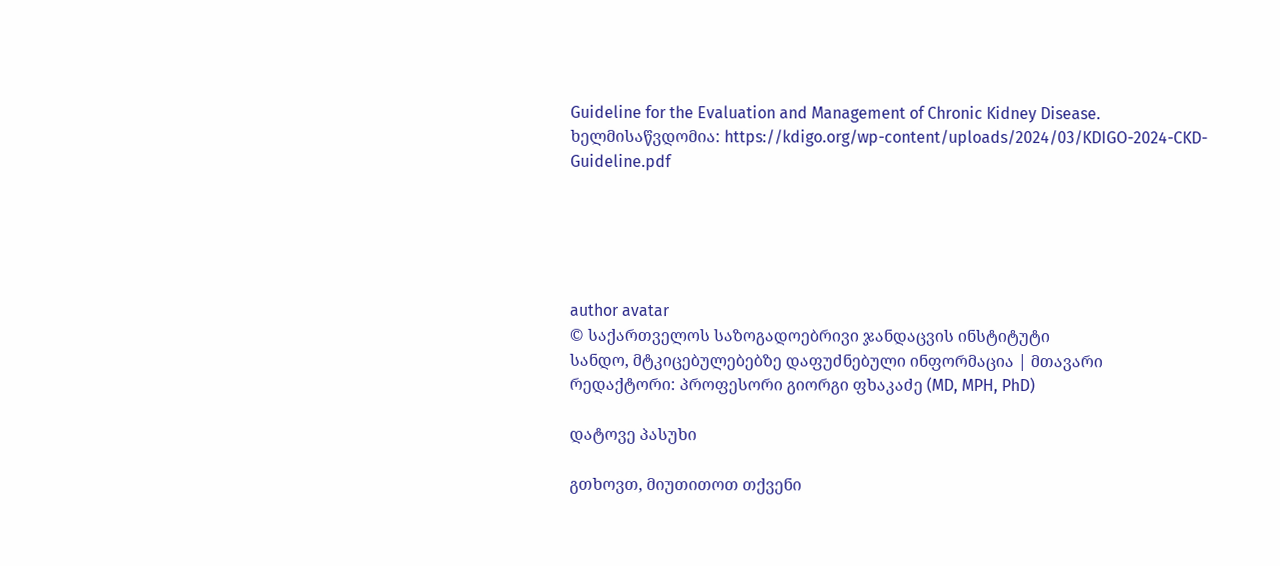Guideline for the Evaluation and Management of Chronic Kidney Disease. ხელმისაწვდომია: https://kdigo.org/wp-content/uploads/2024/03/KDIGO-2024-CKD-Guideline.pdf





author avatar
© საქართველოს საზოგადოებრივი ჯანდაცვის ინსტიტუტი
სანდო, მტკიცებულებებზე დაფუძნებული ინფორმაცია | მთავარი რედაქტორი: პროფესორი გიორგი ფხაკაძე (MD, MPH, PhD)

დატოვე პასუხი

გთხოვთ, მიუთითოთ თქვენი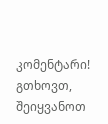კომენტარი!
გთხოვთ, შეიყვანოთ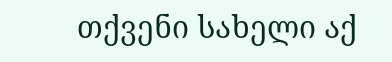თქვენი სახელი აქ